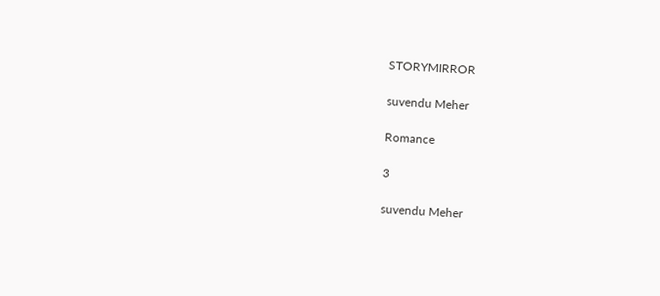STORYMIRROR

suvendu Meher

Romance

3

suvendu Meher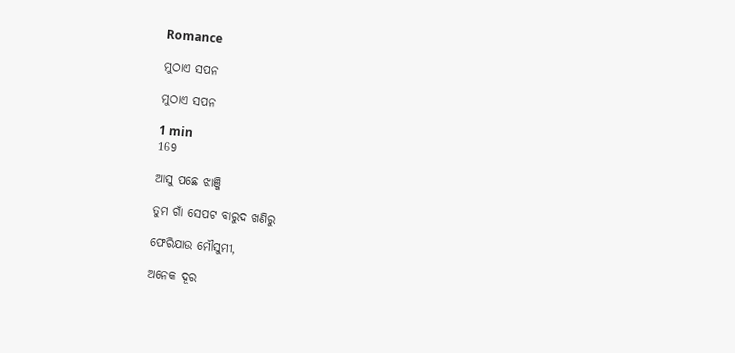Romance

ମୁଠାଏ ସପନ

ମୁଠାଏ ସପନ

1 min
169

ଆସୁ ପଛେ ଝାଞ୍ଜି

ତୁମ ଗାଁ ସେପଟ ବାରୁଦ ଖଣିରୁ

ଫେରିଯାଉ ମୌସୁମୀ,

ଅନେକ ଦୂର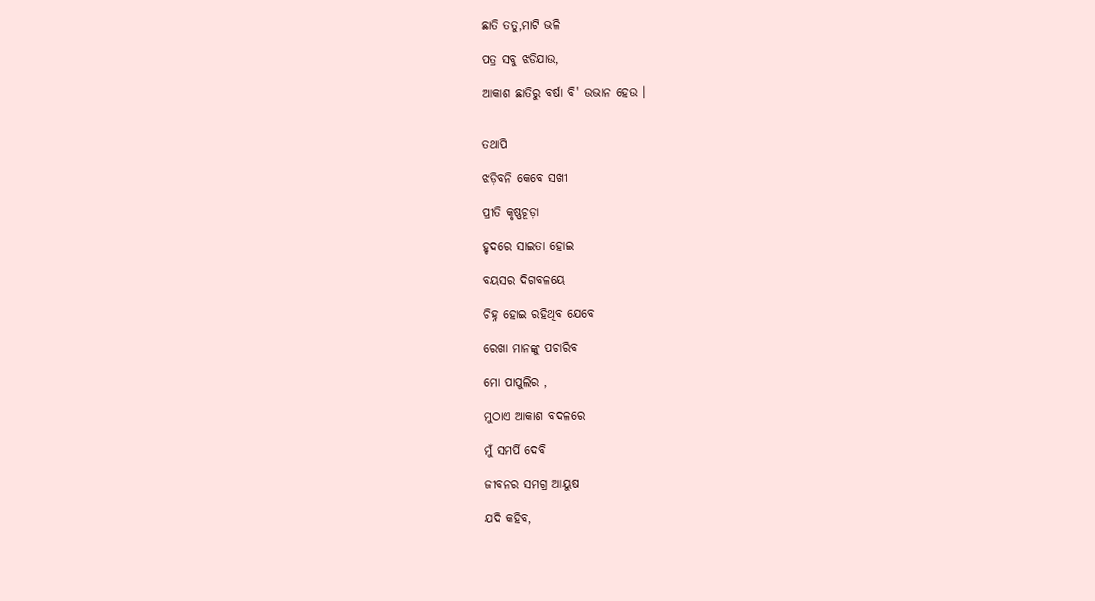ଛାତି ତତୁ,ମାଟି ଭଳି

ପତ୍ର ସବୁ ଝଡିଯାଉ,

ଆକାଶ ଛାତିରୁ ବର୍ଷା ବି' ଉଭାନ ହେଉ ।


ତଥାପି

ଝଡ଼ିବନି କେବେ ସଖୀ

ପ୍ରୀତି କୃଷ୍ଣଚୂଡ଼ା

ହୃଦରେ ସାଇତା ହୋଇ

ବୟସର ଦିଗବଳୟେ

ଚିହ୍ନ ହୋଇ ରହିଥିବ ଯେବେ

ରେଖା ମାନଙ୍କୁ ପଚାରିବ

ମୋ ପାପୁଲିର ,

ମୁଠାଏ ଆକାଶ ବଦଳରେ

ମୁଁ ସମର୍ପି ଦେବି

ଜୀବନର ସମଗ୍ର ଆୟୁଷ

ଯଦି କହିବ,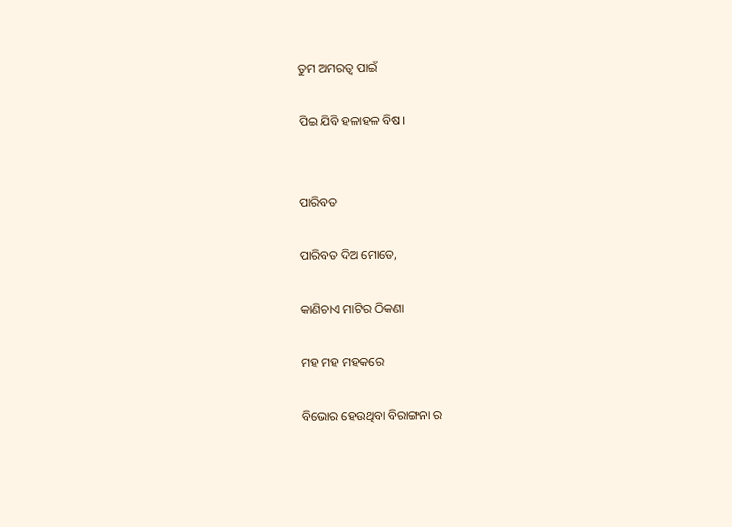ତୁମ ଅମରତ୍ୱ ପାଇଁ

ପିଇ ଯିବି ହଳାହଳ ବିଷ।


ପାରିବତ

ପାରିବତ ଦିଅ ମୋତେ,

କାଣିଚାଏ ମାଟିର ଠିକଣା

ମହ ମହ ମହକରେ

ବିଭୋର ହେଉଥିବା ବିରାଙ୍ଗନା ର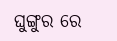ଘୁଙ୍ଗୁର ରେ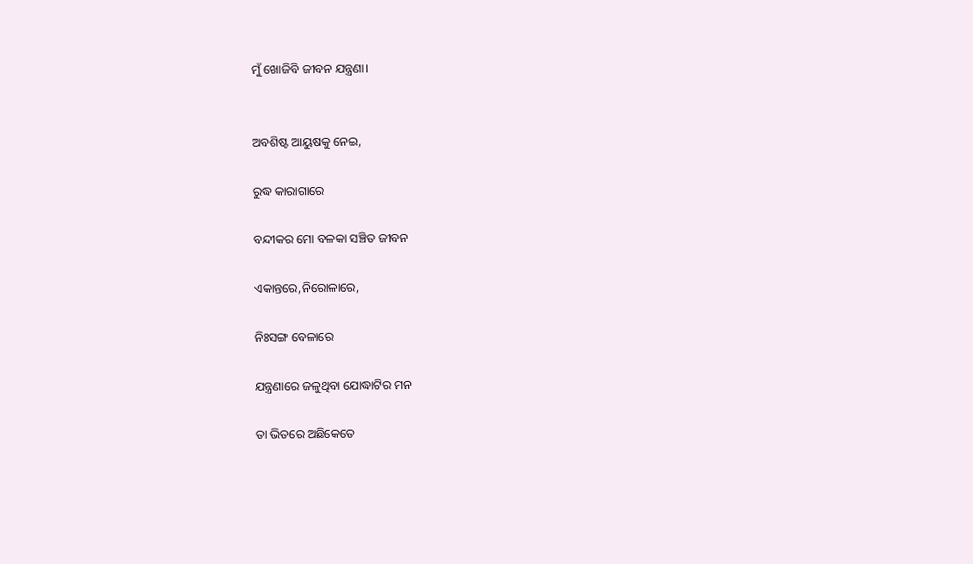ମୁଁ ଖୋଜିବି ଜୀବନ ଯନ୍ତ୍ରଣା।


ଅବଶିଷ୍ଟ ଆୟୁଷକୁ ନେଇ,

ରୁଦ୍ଧ କାରାଗାରେ

ବନ୍ଦୀକର ମୋ ବଳକା ସଞ୍ଚିତ ଜୀବନ

ଏକାନ୍ତରେ,ନିରୋଳାରେ,

ନିଃସଙ୍ଗ ବେଳାରେ

ଯନ୍ତ୍ରଣାରେ ଜଳୁଥିବା ଯୋଦ୍ଧାଟିର ମନ

ତା ଭିତରେ ଅଛିକେତେ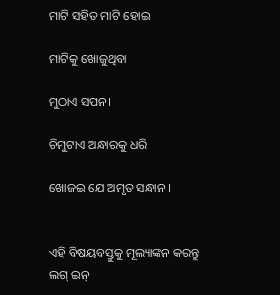ମାଟି ସହିତ ମାଟି ହୋଇ

ମାଟିକୁ ଖୋଜୁଥିବା

ମୁଠାଏ ସପନ।

ଚିମୁଟାଏ ଅନ୍ଧାରକୁ ଧରି

ଖୋଜଇ ଯେ ଅମୃତ ସନ୍ଧାନ ।


ଏହି ବିଷୟବସ୍ତୁକୁ ମୂଲ୍ୟାଙ୍କନ କରନ୍ତୁ
ଲଗ୍ ଇନ୍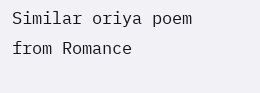Similar oriya poem from Romance